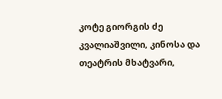კოტე გიორგის ძე კვალიაშვილი, კინოსა და თეატრის მხატვარი,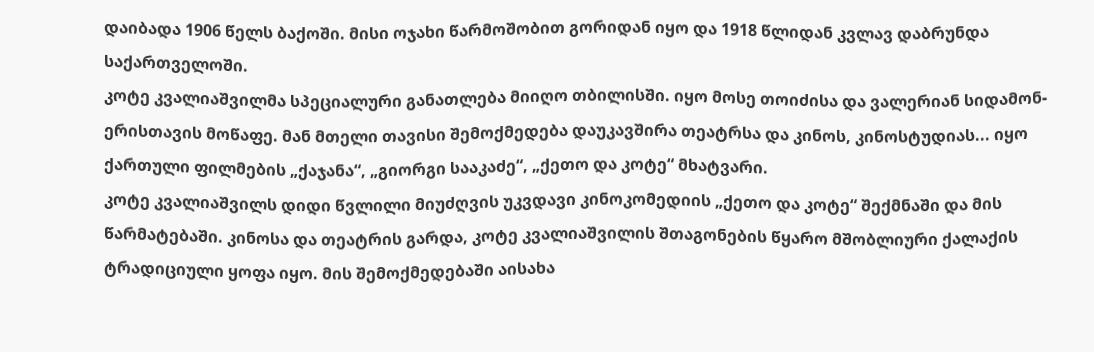დაიბადა 1906 წელს ბაქოში. მისი ოჯახი წარმოშობით გორიდან იყო და 1918 წლიდან კვლავ დაბრუნდა საქართველოში.
კოტე კვალიაშვილმა სპეციალური განათლება მიიღო თბილისში. იყო მოსე თოიძისა და ვალერიან სიდამონ-ერისთავის მოწაფე. მან მთელი თავისი შემოქმედება დაუკავშირა თეატრსა და კინოს, კინოსტუდიას... იყო ქართული ფილმების „ქაჯანა“, „გიორგი სააკაძე“, „ქეთო და კოტე“ მხატვარი.
კოტე კვალიაშვილს დიდი წვლილი მიუძღვის უკვდავი კინოკომედიის „ქეთო და კოტე“ შექმნაში და მის წარმატებაში. კინოსა და თეატრის გარდა, კოტე კვალიაშვილის შთაგონების წყარო მშობლიური ქალაქის ტრადიციული ყოფა იყო. მის შემოქმედებაში აისახა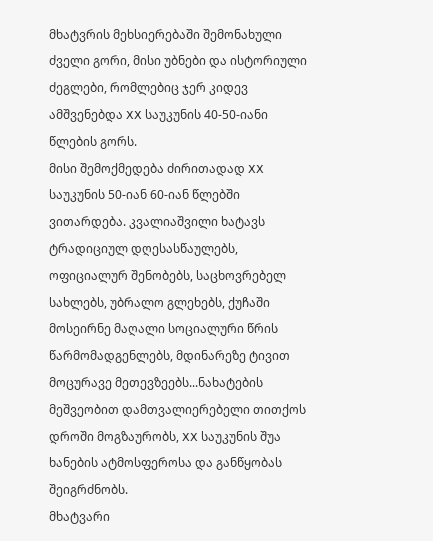მხატვრის მეხსიერებაში შემონახული ძველი გორი, მისი უბნები და ისტორიული ძეგლები, რომლებიც ჯერ კიდევ ამშვენებდა XX საუკუნის 40-50-იანი წლების გორს.
მისი შემოქმედება ძირითადად XX საუკუნის 50-იან 60-იან წლებში ვითარდება. კვალიაშვილი ხატავს ტრადიციულ დღესასწაულებს, ოფიციალურ შენობებს, საცხოვრებელ სახლებს, უბრალო გლეხებს, ქუჩაში მოსეირნე მაღალი სოციალური წრის წარმომადგენლებს, მდინარეზე ტივით მოცურავე მეთევზეებს...ნახატების მეშვეობით დამთვალიერებელი თითქოს დროში მოგზაურობს, XX საუკუნის შუა ხანების ატმოსფეროსა და განწყობას შეიგრძნობს.
მხატვარი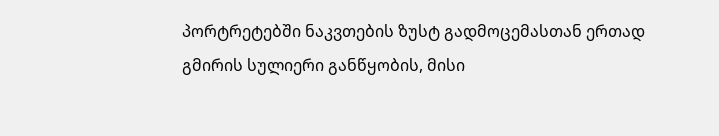პორტრეტებში ნაკვთების ზუსტ გადმოცემასთან ერთად გმირის სულიერი განწყობის, მისი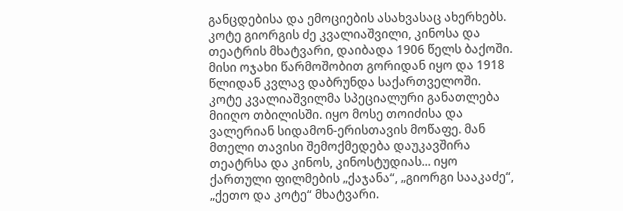განცდებისა და ემოციების ასახვასაც ახერხებს.
კოტე გიორგის ძე კვალიაშვილი, კინოსა და თეატრის მხატვარი, დაიბადა 1906 წელს ბაქოში. მისი ოჯახი წარმოშობით გორიდან იყო და 1918 წლიდან კვლავ დაბრუნდა საქართველოში.
კოტე კვალიაშვილმა სპეციალური განათლება მიიღო თბილისში. იყო მოსე თოიძისა და ვალერიან სიდამონ-ერისთავის მოწაფე. მან მთელი თავისი შემოქმედება დაუკავშირა თეატრსა და კინოს, კინოსტუდიას... იყო ქართული ფილმების „ქაჯანა“, „გიორგი სააკაძე“, „ქეთო და კოტე“ მხატვარი.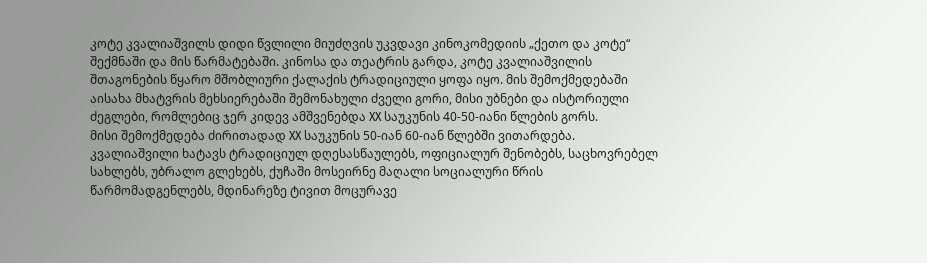კოტე კვალიაშვილს დიდი წვლილი მიუძღვის უკვდავი კინოკომედიის „ქეთო და კოტე“ შექმნაში და მის წარმატებაში. კინოსა და თეატრის გარდა, კოტე კვალიაშვილის შთაგონების წყარო მშობლიური ქალაქის ტრადიციული ყოფა იყო. მის შემოქმედებაში აისახა მხატვრის მეხსიერებაში შემონახული ძველი გორი, მისი უბნები და ისტორიული ძეგლები, რომლებიც ჯერ კიდევ ამშვენებდა XX საუკუნის 40-50-იანი წლების გორს.
მისი შემოქმედება ძირითადად XX საუკუნის 50-იან 60-იან წლებში ვითარდება. კვალიაშვილი ხატავს ტრადიციულ დღესასწაულებს, ოფიციალურ შენობებს, საცხოვრებელ სახლებს, უბრალო გლეხებს, ქუჩაში მოსეირნე მაღალი სოციალური წრის წარმომადგენლებს, მდინარეზე ტივით მოცურავე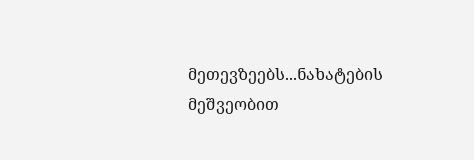მეთევზეებს...ნახატების მეშვეობით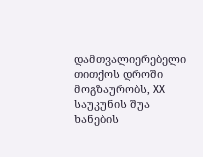დამთვალიერებელი თითქოს დროში მოგზაურობს, XX საუკუნის შუა ხანების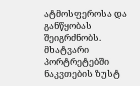ატმოსფეროსა და განწყობას შეიგრძნობს.
მხატვარი პორტრეტებში ნაკვთების ზუსტ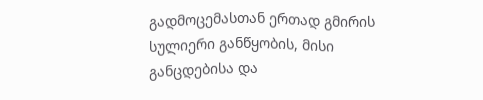გადმოცემასთან ერთად გმირის სულიერი განწყობის, მისი განცდებისა და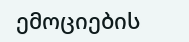ემოციების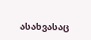ასახვასაც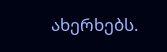ახერხებს.